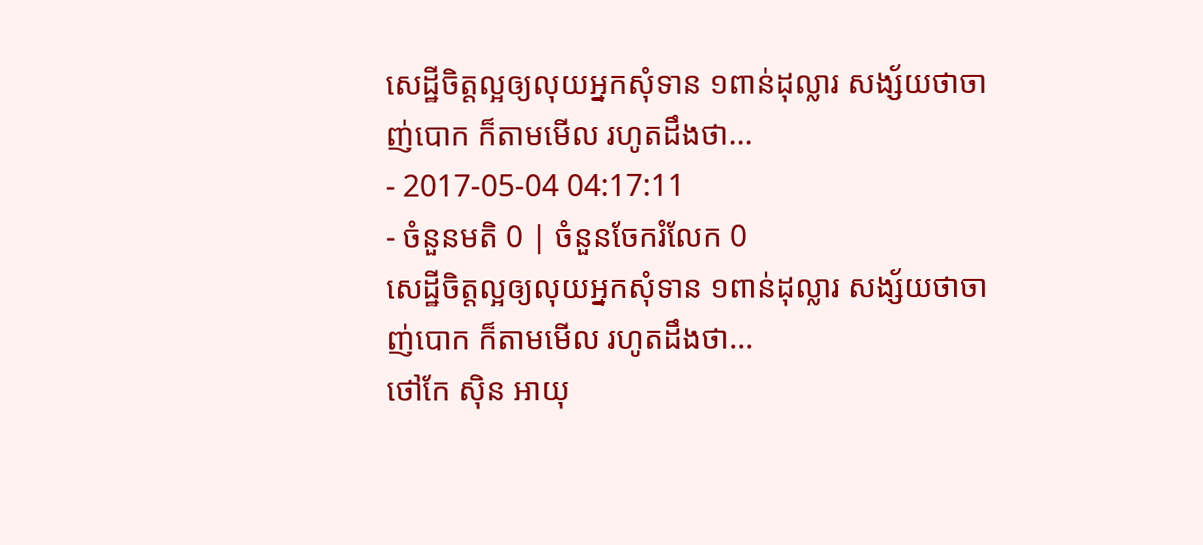សេដ្ឋីចិត្តល្អឲ្យលុយអ្នកសុំទាន ១ពាន់ដុល្លារ សង្ស័យថាចាញ់បោក ក៏តាមមើល រហូតដឹងថា...
- 2017-05-04 04:17:11
- ចំនួនមតិ 0 | ចំនួនចែករំលែក 0
សេដ្ឋីចិត្តល្អឲ្យលុយអ្នកសុំទាន ១ពាន់ដុល្លារ សង្ស័យថាចាញ់បោក ក៏តាមមើល រហូតដឹងថា...
ថៅកែ ស៊ិន អាយុ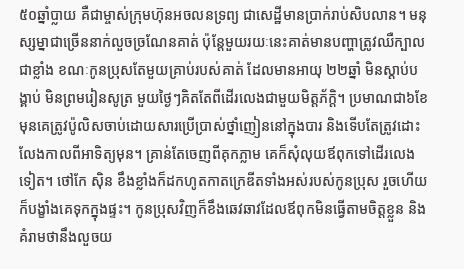៥០ឆ្នាំប្លាយ គឺជាម្ចាស់ក្រុមហ៊ុនអចលនទ្រព្យ ជាសេដ្ឋីមានប្រាក់រាប់សិបលាន។ មនុស្សម្នាជាច្រើននាក់លួចច្រណែនគាត់ ប៉ុន្តែមួយរយៈនេះគាត់មានបញ្ហាត្រូវឈឺក្បាលជាខ្លាំង ខណៈកូនប្រុសតែមួយគ្រាប់របស់គាត់ ដែលមានអាយុ ២២ឆ្នាំ មិនស្ដាប់បង្គាប់ មិនព្រមរៀនសូត្រ មួយថ្ងៃៗគិតតែពីដើរលេងជាមួយមិត្តភ័ក្ដិ។ ប្រមាណជា៦ខែមុនគេត្រូវប៉ូលិសចាប់ដោយសារប្រើប្រាស់ថ្នាំញៀននៅក្នុងបារ និងទើបតែត្រូវដោះលែងកាលពីអាទិត្យមុន។ គ្រាន់តែចេញពីគុកភ្លាម គេក៏សុំលុយឪពុកទៅដើរលេងទៀត។ ថៅកែ ស៊ិន ខឹងខ្លាំងក៏ដកហូតកាតក្រេឌីតទាំងអស់របស់កូនប្រុស រួចហើយក៏បង្ខាំងគេទុកក្នុងផ្ទះ។ កូនប្រុសវិញក៏ខឹងឆេវឆាវដែលឪពុកមិនធ្វើតាមចិត្តខ្លួន និងគំរាមថានឹងលួចយ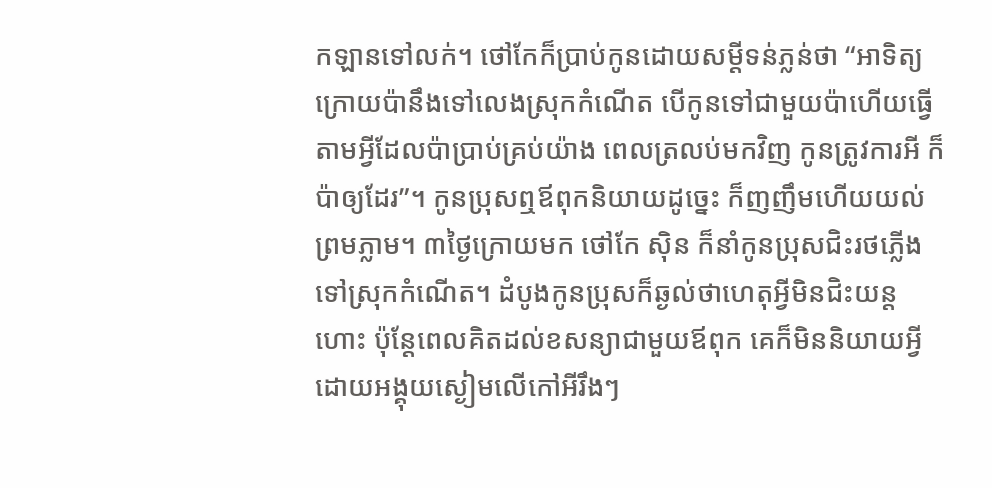កឡានទៅលក់។ ថៅកែក៏ប្រាប់កូនដោយសម្ដីទន់ភ្លន់ថា “អាទិត្យក្រោយប៉ានឹងទៅលេងស្រុកកំណើត បើកូនទៅជាមួយប៉ាហើយធ្វើតាមអ្វីដែលប៉ាប្រាប់គ្រប់យ៉ាង ពេលត្រលប់មកវិញ កូនត្រូវការអី ក៏ប៉ាឲ្យដែរ”។ កូនប្រុសឮឪពុកនិយាយដូច្នេះ ក៏ញញឹមហើយយល់ព្រមភ្លាម។ ៣ថ្ងៃក្រោយមក ថៅកែ ស៊ិន ក៏នាំកូនប្រុសជិះរថភ្លើងទៅស្រុកកំណើត។ ដំបូងកូនប្រុសក៏ឆ្ងល់ថាហេតុអ្វីមិនជិះយន្តហោះ ប៉ុន្តែពេលគិតដល់ខសន្យាជាមួយឪពុក គេក៏មិននិយាយអ្វី ដោយអង្គុយស្ងៀមលើកៅអីរឹងៗ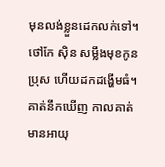មុនលង់ខ្លួនដេកលក់ទៅ។ ថៅកែ ស៊ិន សម្លឹងមុខកូនប្រុស ហើយដកដង្ហើមធំ។ គាត់នឹកឃើញ កាលគាត់មានអាយុ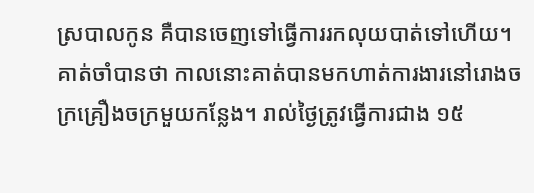ស្របាលកូន គឺបានចេញទៅធ្វើការរកលុយបាត់ទៅហើយ។ គាត់ចាំបានថា កាលនោះគាត់បានមកហាត់ការងារនៅរោងចក្រគ្រឿងចក្រមួយកន្លែង។ រាល់ថ្ងៃត្រូវធ្វើការជាង ១៥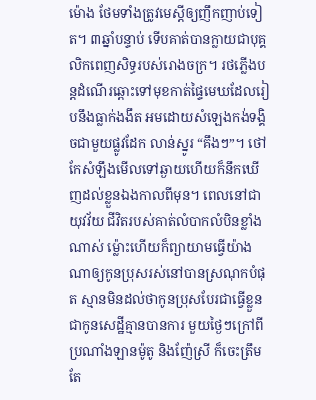ម៉ោង ថែមទាំងត្រូវមេស្ដីឲ្យញឹកញាប់ទៀត។ ៣ឆ្នាំបន្ទាប់ ទើបគាត់បានក្លាយជាបុគ្គលិកពេញសិទ្ធរបស់រោងចក្រ។ រថភ្លើងបន្តដំណើរឆ្ពោះទៅមុខកាត់ផ្ទៃមេឃដែលរៀបនឹងធ្លាក់ងងឹត អមដោយសំឡេងកង់ទង្គិចជាមួយផ្លូវដែក លាន់ស្នូរ “គឹងៗ”។ ថៅកែសំឡឹងមើលទៅឆ្ងាយហើយក៏នឹកឃើញដល់ខ្លួនឯងកាលពីមុន។ ពេលនៅជាយុវវ័យ ជីវិតរបស់គាត់លំបាកលំបិនខ្លាំងណាស់ ម្ល៉ោះហើយក៏ព្យាយាមធ្វើយ៉ាងណាឲ្យកូនប្រុសរស់នៅបានស្រណុកបំផុត ស្មានមិនដល់ថាកូនប្រុសបែរជាធ្វើខ្លួនជាកូនសេដ្ឋីគ្មានបានការ មួយថ្ងៃៗក្រៅពីប្រណាំងឡានម៉ូតូ និងញ៉ែស្រី ក៏ចេះត្រឹមតែ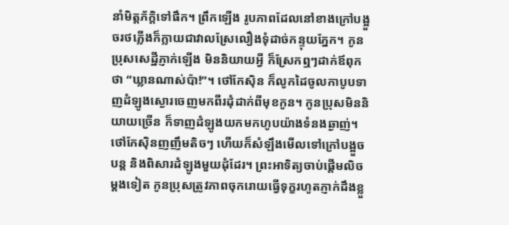នាំមិត្តភ័ក្ដិទៅផឹក។ ព្រឹកឡើង រូបភាពដែលនៅខាងក្រៅបង្អួចរថភ្លើងក៏ក្លាយជាវាលស្រែលឿងទុំដាច់កន្ទុយភ្នែក។ កូនប្រុសសេដ្ឋីភ្ញាក់ឡើង មិននិយាយអ្វី ក៏ស្រែកឮៗដាក់ឪពុកថា “ឃ្លានណាស់ប៉ា!”។ ថៅកែស៊ិន ក៏លូកដៃចូលកាបូបទាញដំឡូងស្ងោរចេញមកពីរដុំដាក់ពីមុខកូន។ កូនប្រុសមិននិយាយច្រើន ក៏ទាញដំឡូងយកមកហូបយ៉ាងទំនងឆ្ងាញ់។ ថៅកែស៊ិនញញឹមតិចៗ ហើយក៏សំឡឹងមើលទៅក្រៅបង្អួចបន្ត និងពិសារដំឡូងមួយដុំដែរ។ ព្រះអាទិត្យចាប់ផ្ដើមលិចម្ដងទៀត កូនប្រុសត្រូវភាពចុករោយធ្វើទុក្ខរហូតភ្ញាក់ដឹងខ្លួ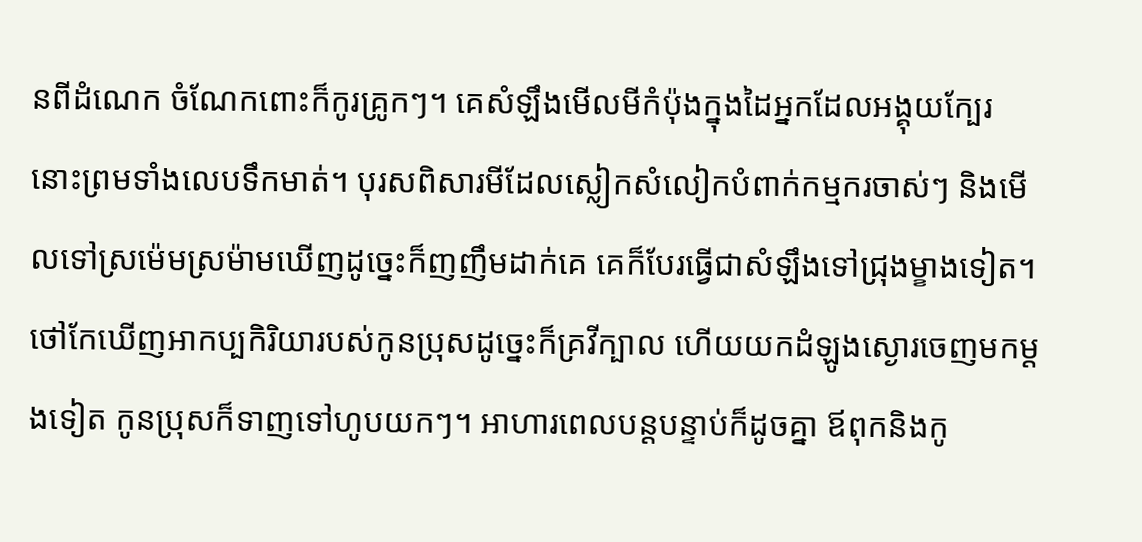នពីដំណេក ចំណែកពោះក៏កូរគ្រូកៗ។ គេសំឡឹងមើលមីកំប៉ុងក្នុងដៃអ្នកដែលអង្គុយក្បែរនោះព្រមទាំងលេបទឹកមាត់។ បុរសពិសារមីដែលស្លៀកសំលៀកបំពាក់កម្មករចាស់ៗ និងមើលទៅស្រម៉េមស្រម៉ាមឃើញដូច្នេះក៏ញញឹមដាក់គេ គេក៏បែរធ្វើជាសំឡឹងទៅជ្រុងម្ខាងទៀត។ ថៅកែឃើញអាកប្បកិរិយារបស់កូនប្រុសដូច្នេះក៏គ្រវីក្បាល ហើយយកដំឡូងស្ងោរចេញមកម្ដងទៀត កូនប្រុសក៏ទាញទៅហូបយកៗ។ អាហារពេលបន្តបន្ទាប់ក៏ដូចគ្នា ឪពុកនិងកូ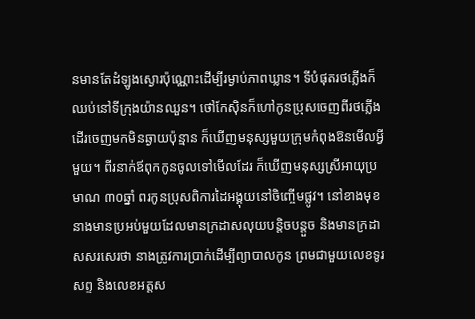នមានតែដំឡូងស្ងោរប៉ុណ្ណោះដើម្បីរម្ងាប់ភាពឃ្លាន។ ទីបំផុតរថភ្លើងក៏ឈប់នៅទីក្រុងយ៉ានឈួន។ ថៅកែស៊ិនក៏ហៅកូនប្រុសចេញពីរថភ្លើង ដើរចេញមកមិនឆ្ងាយប៉ុន្មាន ក៏ឃើញមនុស្សមួយក្រុមកំពុងឱនមើលអ្វីមួយ។ ពីរនាក់ឪពុកកូនចូលទៅមើលដែរ ក៏ឃើញមនុស្សស្រីអាយុប្រមាណ ៣០ឆ្នាំ ពរកូនប្រុសពិការដៃអង្គុយនៅចិញ្ចើមផ្លូវ។ នៅខាងមុខនាងមានប្រអប់មួយដែលមានក្រដាសលុយបន្តិចបន្តួច និងមានក្រដាសសរសេរថា នាងត្រូវការប្រាក់ដើម្បីព្យាបាលកូន ព្រមជាមួយលេខទូរសព្ទ និងលេខអត្តស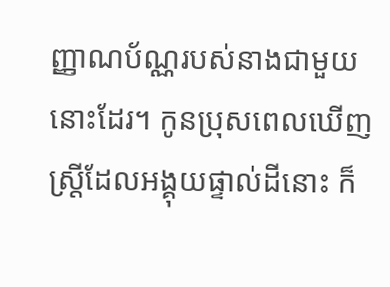ញ្ញាណប័ណ្ណរបស់នាងជាមួយនោះដែរ។ កូនប្រុសពេលឃើញស្ត្រីដែលអង្គុយផ្ទាល់ដីនោះ ក៏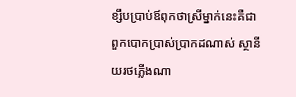ខ្សឹបប្រាប់ឪពុកថាស្រីម្នាក់នេះគឺជាពួកបោកប្រាស់ប្រាកដណាស់ ស្ថានីយរថភ្លើងណា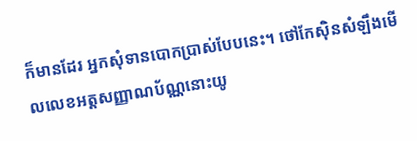ក៏មានដែរ អ្នកសុំទានបោកប្រាស់បែបនេះ។ ថៅកែស៊ិនសំឡឹងមើលលេខអត្តសញ្ញាណប័ណ្ណនោះយូ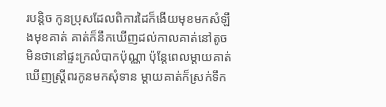របន្តិច កូនប្រុសដែលពិការដៃក៏ងើយមុខមកសំឡឹងមុខគាត់ គាត់ក៏នឹកឃើញដល់កាលគាត់នៅតូច មិនថានៅផ្ទះក្រលំបាកប៉ុណ្ណា ប៉ុន្តែពេលម្ដាយគាត់ឃើញស្ត្រីពរកូនមកសុំទាន ម្ដាយគាត់ក៏ស្រក់ទឹក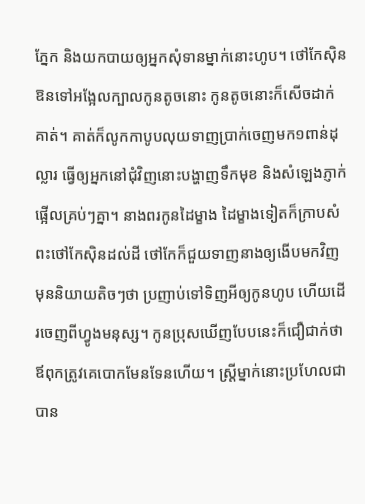ភ្នែក និងយកបាយឲ្យអ្នកសុំទានម្នាក់នោះហូប។ ថៅកែស៊ិនឱនទៅអង្អែលក្បាលកូនតូចនោះ កូនតូចនោះក៏សើចដាក់គាត់។ គាត់ក៏លូកកាបូបលុយទាញប្រាក់ចេញមក១ពាន់ដុល្លារ ធ្វើឲ្យអ្នកនៅជុំវិញនោះបង្ហាញទឹកមុខ និងសំឡេងភ្ញាក់ផ្អើលគ្រប់ៗគ្នា។ នាងពរកូនដៃម្ខាង ដៃម្ខាងទៀតក៏ក្រាបសំពះថៅកែស៊ិនដល់ដី ថៅកែក៏ជួយទាញនាងឲ្យងើបមកវិញ មុននិយាយតិចៗថា ប្រញាប់ទៅទិញអីឲ្យកូនហូប ហើយដើរចេញពីហ្វូងមនុស្ស។ កូនប្រុសឃើញបែបនេះក៏ជឿជាក់ថាឪពុកត្រូវគេបោកមែនទែនហើយ។ ស្ត្រីម្នាក់នោះប្រហែលជាបាន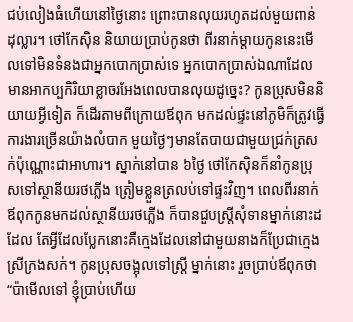ជប់លៀងធំហើយនៅថ្ងៃនោះ ព្រោះបានលុយរហូតដល់មួយពាន់ដុល្លារ។ ថៅកែស៊ិន និយាយប្រាប់កូនថា ពីរនាក់ម្ដាយកូននេះមើលទៅមិនទំនងជាអ្នកបោកប្រាស់ទេ អ្នកបោកប្រាស់ឯណាដែលមានអាកប្បកិរិយាខ្លាចរអែងពេលបានលុយដូច្នេះ? កូនប្រុសមិននិយាយអ្វីទៀត ក៏ដើរតាមពីក្រោយឪពុក មកដល់ផ្ទះនៅភូមិក៏ត្រូវធ្វើការងារច្រើនយ៉ាងលំបាក មួយថ្ងៃៗមានតែបាយជាមួយជ្រក់ត្រសក់ប៉ុណ្ណោះជាអាហារ។ ស្នាក់នៅបាន ៦ថ្ងៃ ថៅកែស៊ិនក៏នាំកូនប្រុសទៅស្ថានីយរថភ្លើង ត្រៀមខ្លួនត្រលប់ទៅផ្ទះវិញ។ ពេលពីរនាក់ឪពុកកូនមកដល់ស្ថានីយរថភ្លើង ក៏បានជួបស្ត្រីសុំទានម្នាក់នោះដដែល តែអ្វីដែលប្លែកនោះគឺក្មេងដែលនៅជាមួយនាងក៏ប្រែជាក្មេងស្រីក្រងសក់។ កូនប្រុសចង្អុលទៅស្ត្រី ម្នាក់នោះ រួចប្រាប់ឪពុកថា “ប៉ាមើលទៅ ខ្ញុំប្រាប់ហើយ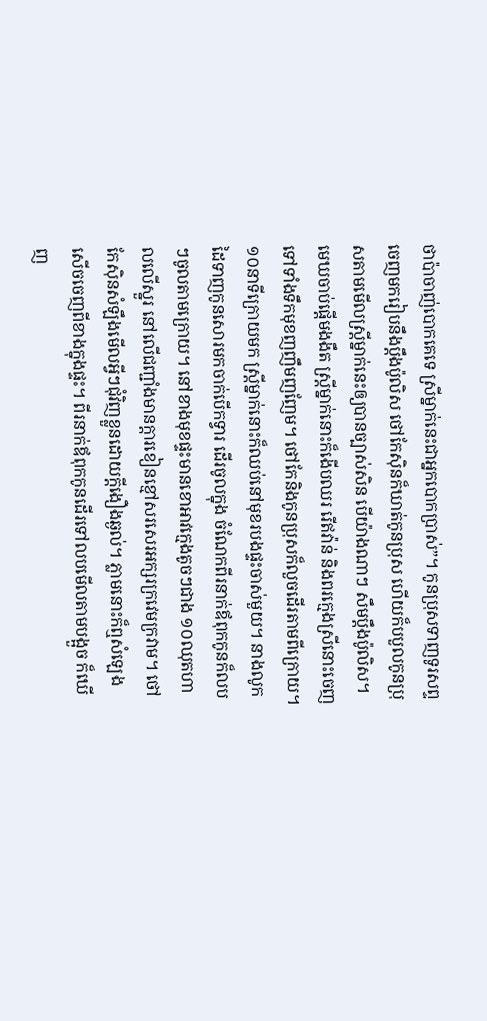ថាប៉ាចាញ់បោកគេទេ ស្រីម្នាក់នេះជាអ្នកបោកប្រាស់”។ កូនប្រុសទាញទូរសព្ទចេញមករៀបនឹងប្ដឹងប៉ូលិស ថៅកែស៊ិនក៏ឃាត់កូនប្រុស ហើយក៏បបួលកូនប្រុសតាមមើលស្ត្រីម្នាក់នេះឲ្យបានច្បាស់សិន បើយ៉ាងណាៗ សឹមប្ដឹងប៉ូលិស។ មេឃចាប់ផ្ដើមងងឹត ស្រ្តីម្នាក់នោះក៏ងើបឈរ រើឥវ៉ាន់ និងពរក្មេងស្រីនោះចេញទៅទាំងទឹកមុខញញឹមញញែម។ ថៅកែនិងកូនប្រុសក៏លួចដើរតាមពីក្រោយ។ ១០នាទីក្រោយមក ស្ត្រីម្នាក់នោះក៏ឈប់នៅមុខរបងផ្ទះចាស់មួយ។ នាងលូកដៃទាញកូនសោរមកចាក់បើកទ្វារ ដើរចូលក្នុង ចំណែកពីរនាក់ឪពុកកូនក៏លបៗចូលតាមក្រោយ។ នៅខាងមុខផ្ទះមានខោអាវក្មេងតូចៗជាង ១០ឈុតហាលលើស្នួរ នៅលើជញ្ជាំងមានក្ដារខៀនខ្មៅសរសេរអក្សរក្រវេមក្រវាម។ ថៅកែស៊ិនសំឡឹងមើលអ្វីៗជុំវិញខ្លួនដោយក្ដីងឿងឆ្ងល់។ ភ្លាមនោះក៏ឮសំឡេងសើចចេញពីខាងក្នុងផ្ទះ។ ពីរនាក់ឪពុកកូនដើរទៅលបមើលតាមបង្អួច ក៏ឃើញ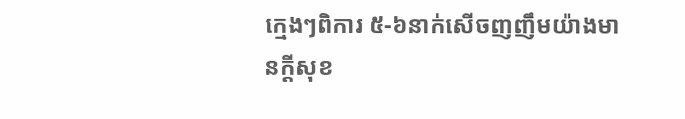ក្មេងៗពិការ ៥-៦នាក់សើចញញឹមយ៉ាងមានក្ដីសុខ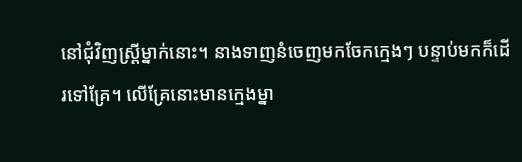នៅជុំវិញស្ត្រីម្នាក់នោះ។ នាងទាញនំចេញមកចែកក្មេងៗ បន្ទាប់មកក៏ដើរទៅគ្រែ។ លើគ្រែនោះមានក្មេងម្នា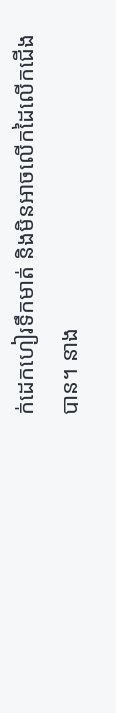ក់ដេកហៀរទឹកមាត់ និងមិនអាចលើកដៃលើកជើងបាន។ នាង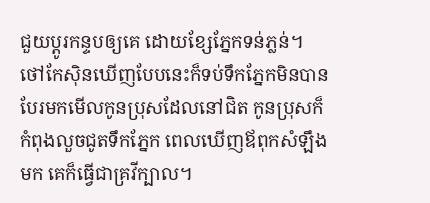ជួយប្ដូរកន្ទបឲ្យគេ ដោយខ្សែភ្នែកទន់ភ្លន់។ ថៅកែស៊ិនឃើញបែបនេះក៏ទប់ទឹកភ្នែកមិនបាន បែរមកមើលកូនប្រុសដែលនៅជិត កូនប្រុសក៏កំពុងលួចជូតទឹកភ្នែក ពេលឃើញឪពុកសំឡឹងមក គេក៏ធ្វើជាគ្រវីក្បាល។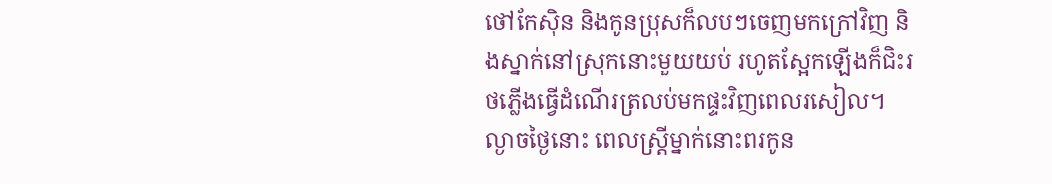ថៅកែស៊ិន និងកូនប្រុសក៏លបៗចេញមកក្រៅវិញ និងស្នាក់នៅស្រុកនោះមួយយប់ រហូតស្អែកឡើងក៏ជិះរថភ្លើងធ្វើដំណើរត្រលប់មកផ្ទះវិញពេលរសៀល។ ល្ងាចថ្ងៃនោះ ពេលស្ត្រីម្នាក់នោះពរកូន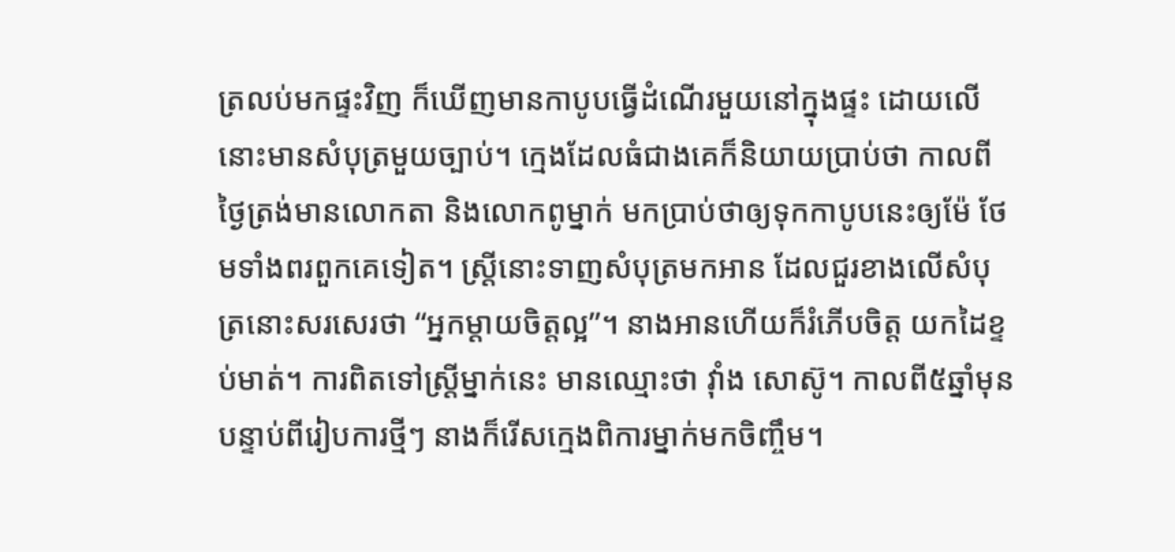ត្រលប់មកផ្ទះវិញ ក៏ឃើញមានកាបូបធ្វើដំណើរមួយនៅក្នុងផ្ទះ ដោយលើនោះមានសំបុត្រមួយច្បាប់។ ក្មេងដែលធំជាងគេក៏និយាយប្រាប់ថា កាលពីថ្ងៃត្រង់មានលោកតា និងលោកពូម្នាក់ មកប្រាប់ថាឲ្យទុកកាបូបនេះឲ្យម៉ែ ថែមទាំងពរពួកគេទៀត។ ស្ត្រីនោះទាញសំបុត្រមកអាន ដែលជួរខាងលើសំបុត្រនោះសរសេរថា “អ្នកម្ដាយចិត្តល្អ”។ នាងអានហើយក៏រំភើបចិត្ត យកដៃខ្ទប់មាត់។ ការពិតទៅស្ត្រីម្នាក់នេះ មានឈ្មោះថា វ៉ាំង សោស៊ូ។ កាលពី៥ឆ្នាំមុន បន្ទាប់ពីរៀបការថ្មីៗ នាងក៏រើសក្មេងពិការម្នាក់មកចិញ្ចឹម។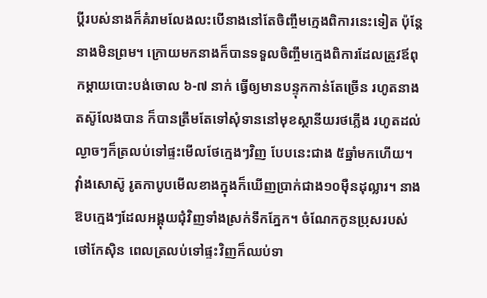ប្ដីរបស់នាងក៏គំរាមលែងលះបើនាងនៅតែចិញ្ចឹមក្មេងពិការនេះទៀត ប៉ុន្តែនាងមិនព្រម។ ក្រោយមកនាងក៏បានទទួលចិញ្ចឹមក្មេងពិការដែលត្រូវឪពុកម្ដាយបោះបង់ចោល ៦-៧ នាក់ ធ្វើឲ្យមានបន្ទុកកាន់តែច្រើន រហូតនាងតស៊ូលែងបាន ក៏បានត្រឹមតែទៅសុំទាននៅមុខស្ថានីយរថភ្លើង រហូតដល់ល្ងាចៗក៏ត្រលប់ទៅផ្ទះមើលថែក្មេងៗវិញ បែបនេះជាង ៥ឆ្នាំមកហើយ។ វ៉ាំងសោស៊ូ រូតកាបូបមើលខាងក្នុងក៏ឃើញប្រាក់ជាង១០ម៉ឺនដុល្លារ។ នាងឱបក្មេងៗដែលអង្គុយជុំវិញទាំងស្រក់ទឹកភ្នែក។ ចំណែកកូនប្រុសរបស់ថៅកែស៊ិន ពេលត្រលប់ទៅផ្ទះវិញក៏ឈប់ទា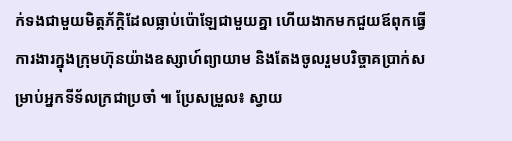ក់ទងជាមួយមិត្តភ័ក្ដិដែលធ្លាប់ប៉ោឡែជាមួយគ្នា ហើយងាកមកជួយឪពុកធ្វើការងារក្នុងក្រុមហ៊ុនយ៉ាងឧស្សាហ៍ព្យាយាម និងតែងចូលរួមបរិច្ចាគប្រាក់សម្រាប់អ្នកទីទ័លក្រជាប្រចាំ ៕ ប្រែសម្រួល៖ ស្វាយ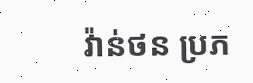វ៉ាន់ថន ប្រភ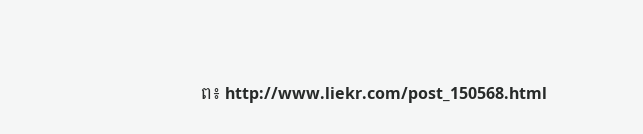ព៖ http://www.liekr.com/post_150568.html